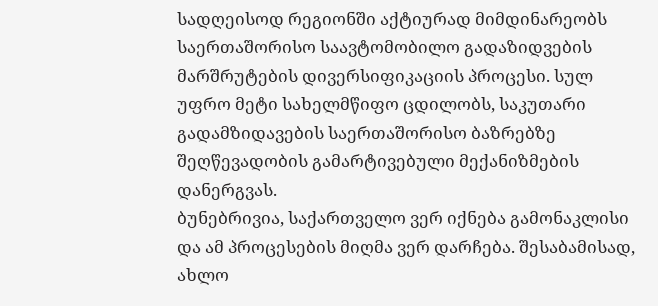სადღეისოდ რეგიონში აქტიურად მიმდინარეობს საერთაშორისო საავტომობილო გადაზიდვების მარშრუტების დივერსიფიკაციის პროცესი. სულ უფრო მეტი სახელმწიფო ცდილობს, საკუთარი გადამზიდავების საერთაშორისო ბაზრებზე შეღწევადობის გამარტივებული მექანიზმების დანერგვას.
ბუნებრივია, საქართველო ვერ იქნება გამონაკლისი და ამ პროცესების მიღმა ვერ დარჩება. შესაბამისად, ახლო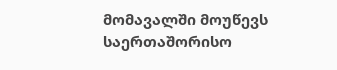მომავალში მოუწევს საერთაშორისო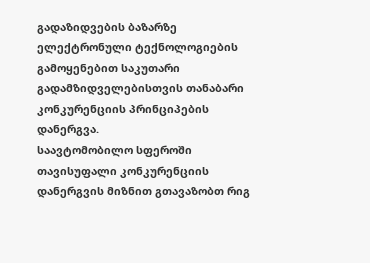გადაზიდვების ბაზარზე ელექტრონული ტექნოლოგიების გამოყენებით საკუთარი გადამზიდველებისთვის თანაბარი კონკურენციის პრინციპების დანერგვა.
საავტომობილო სფეროში თავისუფალი კონკურენციის დანერგვის მიზნით გთავაზობთ რიგ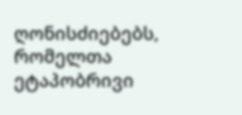ღონისძიებებს, რომელთა ეტაპობრივი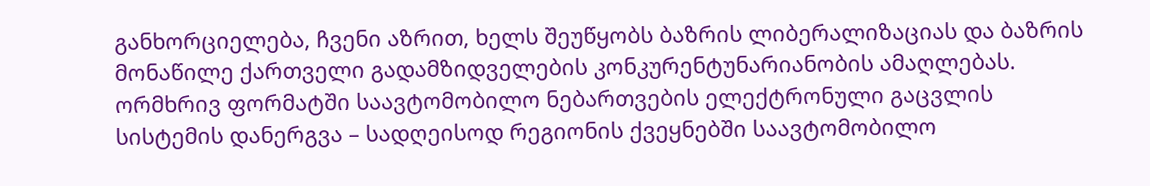განხორციელება, ჩვენი აზრით, ხელს შეუწყობს ბაზრის ლიბერალიზაციას და ბაზრის მონაწილე ქართველი გადამზიდველების კონკურენტუნარიანობის ამაღლებას.
ორმხრივ ფორმატში საავტომობილო ნებართვების ელექტრონული გაცვლის სისტემის დანერგვა – სადღეისოდ რეგიონის ქვეყნებში საავტომობილო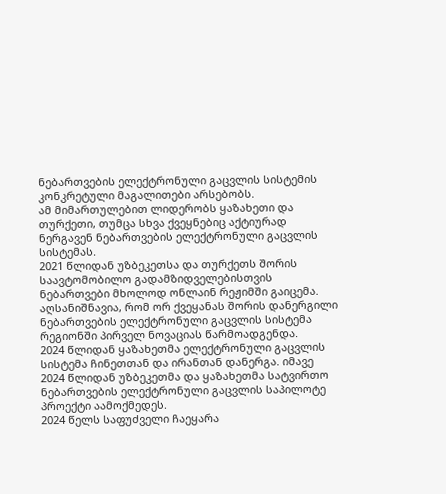ნებართვების ელექტრონული გაცვლის სისტემის კონკრეტული მაგალითები არსებობს.
ამ მიმართულებით ლიდერობს ყაზახეთი და თურქეთი, თუმცა სხვა ქვეყნებიც აქტიურად ნერგავენ ნებართვების ელექტრონული გაცვლის სისტემას.
2021 წლიდან უზბეკეთსა და თურქეთს შორის საავტომობილო გადამზიდველებისთვის ნებართვები მხოლოდ ონლაინ რეჟიმში გაიცემა. აღსანიშნავია, რომ ორ ქვეყანას შორის დანერგილი ნებართვების ელექტრონული გაცვლის სისტემა რეგიონში პირველ ნოვაციას წარმოადგენდა.
2024 წლიდან ყაზახეთმა ელექტრონული გაცვლის სისტემა ჩინეთთან და ირანთან დანერგა. იმავე 2024 წლიდან უზბეკეთმა და ყაზახეთმა სატვირთო ნებართვების ელექტრონული გაცვლის საპილოტე პროექტი აამოქმედეს.
2024 წელს საფუძველი ჩაეყარა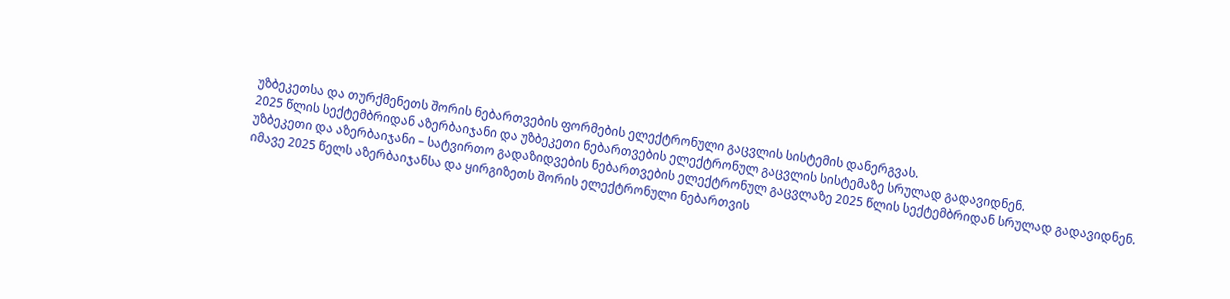უზბეკეთსა და თურქმენეთს შორის ნებართვების ფორმების ელექტრონული გაცვლის სისტემის დანერგვას.
2025 წლის სექტემბრიდან აზერბაიჯანი და უზბეკეთი ნებართვების ელექტრონულ გაცვლის სისტემაზე სრულად გადავიდნენ.
უზბეკეთი და აზერბაიჯანი – სატვირთო გადაზიდვების ნებართვების ელექტრონულ გაცვლაზე 2025 წლის სექტემბრიდან სრულად გადავიდნენ. იმავე 2025 წელს აზერბაიჯანსა და ყირგიზეთს შორის ელექტრონული ნებართვის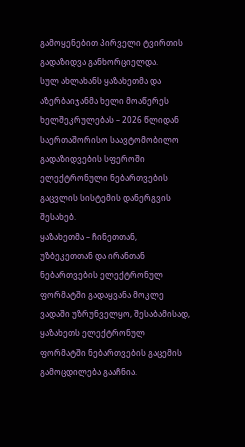გამოყენებით პირველი ტვირთის გადაზიდვა განხორციელდა.
სულ ახლახანს ყაზახეთმა და აზერბაიჯანმა ხელი მოაწერეს ხელშეკრულებას – 2026 წლიდან საერთაშორისო საავტომობილო გადაზიდვების სფეროში ელექტრონული ნებართვების გაცვლის სისტემის დანერგვის შესახებ.
ყაზახეთმა – ჩინეთთან, უზბეკეთთან და ირანთან ნებართვების ელექტრონულ ფორმატში გადაყვანა მოკლე ვადაში უზრუნველყო, შესაბამისად, ყაზახეთს ელექტრონულ ფორმატში ნებართვების გაცემის გამოცდილება გააჩნია.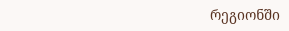რეგიონში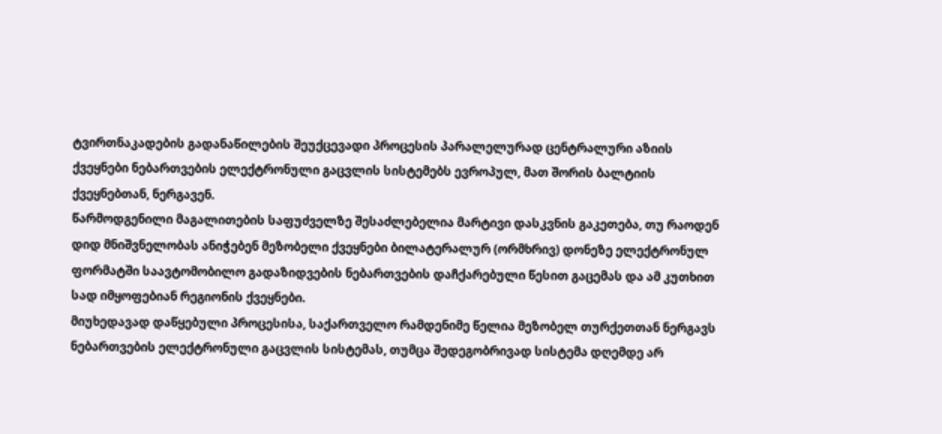ტვირთნაკადების გადანაწილების შეუქცევადი პროცესის პარალელურად ცენტრალური აზიის ქვეყნები ნებართვების ელექტრონული გაცვლის სისტემებს ევროპულ, მათ შორის ბალტიის ქვეყნებთან, ნერგავენ.
წარმოდგენილი მაგალითების საფუძველზე შესაძლებელია მარტივი დასკვნის გაკეთება, თუ რაოდენ დიდ მნიშვნელობას ანიჭებენ მეზობელი ქვეყნები ბილატერალურ (ორმხრივ) დონეზე ელექტრონულ ფორმატში საავტომობილო გადაზიდვების ნებართვების დაჩქარებული წესით გაცემას და ამ კუთხით სად იმყოფებიან რეგიონის ქვეყნები.
მიუხედავად დაწყებული პროცესისა, საქართველო რამდენიმე წელია მეზობელ თურქეთთან ნერგავს ნებართვების ელექტრონული გაცვლის სისტემას, თუმცა შედეგობრივად სისტემა დღემდე არ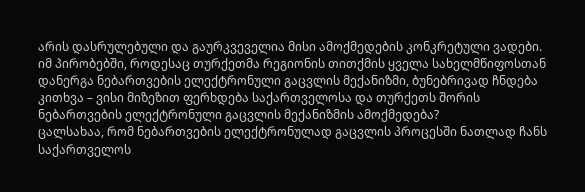არის დასრულებული და გაურკვეველია მისი ამოქმედების კონკრეტული ვადები.
იმ პირობებში, როდესაც თურქეთმა რეგიონის თითქმის ყველა სახელმწიფოსთან დანერგა ნებართვების ელექტრონული გაცვლის მექანიზმი, ბუნებრივად ჩნდება კითხვა – ვისი მიზეზით ფერხდება საქართველოსა და თურქეთს შორის ნებართვების ელექტრონული გაცვლის მექანიზმის ამოქმედება?
ცალსახაა, რომ ნებართვების ელექტრონულად გაცვლის პროცესში ნათლად ჩანს საქართველოს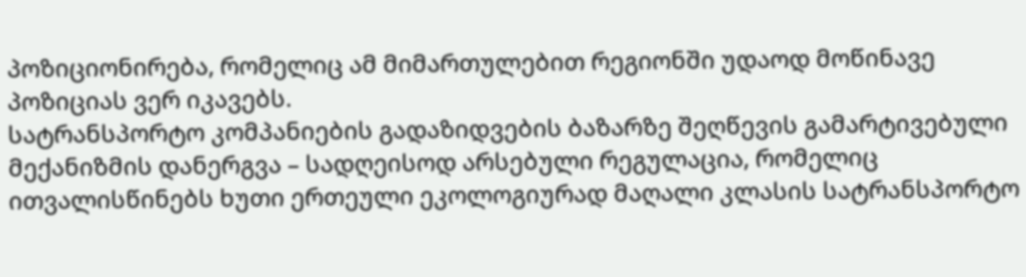პოზიციონირება, რომელიც ამ მიმართულებით რეგიონში უდაოდ მოწინავე პოზიციას ვერ იკავებს.
სატრანსპორტო კომპანიების გადაზიდვების ბაზარზე შეღწევის გამარტივებული მექანიზმის დანერგვა – სადღეისოდ არსებული რეგულაცია, რომელიც ითვალისწინებს ხუთი ერთეული ეკოლოგიურად მაღალი კლასის სატრანსპორტო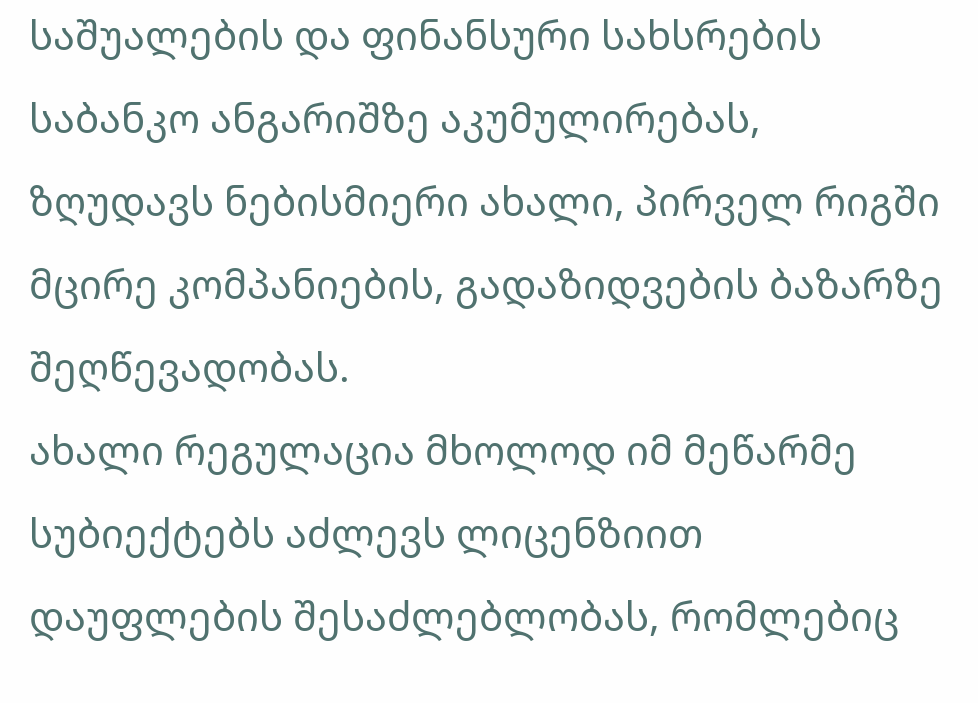საშუალების და ფინანსური სახსრების საბანკო ანგარიშზე აკუმულირებას, ზღუდავს ნებისმიერი ახალი, პირველ რიგში მცირე კომპანიების, გადაზიდვების ბაზარზე შეღწევადობას.
ახალი რეგულაცია მხოლოდ იმ მეწარმე სუბიექტებს აძლევს ლიცენზიით დაუფლების შესაძლებლობას, რომლებიც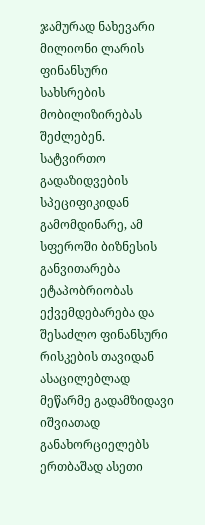ჯამურად ნახევარი მილიონი ლარის ფინანსური სახსრების მობილიზირებას შეძლებენ.
სატვირთო გადაზიდვების სპეციფიკიდან გამომდინარე, ამ სფეროში ბიზნესის განვითარება ეტაპობრიობას ექვემდებარება და შესაძლო ფინანსური რისკების თავიდან ასაცილებლად მეწარმე გადამზიდავი იშვიათად განახორციელებს ერთბაშად ასეთი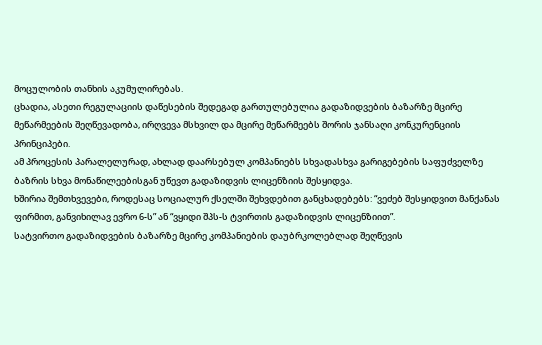მოცულობის თანხის აკუმულირებას.
ცხადია, ასეთი რეგულაციის დაწესების შედეგად გართულებულია გადაზიდვების ბაზარზე მცირე მეწარმეების შეღწევადობა, ირღვევა მსხვილ და მცირე მეწარმეებს შორის ჯანსაღი კონკურენციის პრინციპები.
ამ პროცესის პარალელურად, ახლად დაარსებულ კომპანიებს სხვადასხვა გარიგებების საფუძველზე ბაზრის სხვა მონაწილეებისგან უწევთ გადაზიდვის ლიცენზიის შესყიდვა.
ხშირია შემთხვევები, როდესაც სოციალურ ქსელში შეხვდებით განცხადებებს: “ვეძებ შესყიდვით მანქანას ფირმით, განვიხილავ ევრო 6-ს” ან “ვყიდი შპს-ს ტვირთის გადაზიდვის ლიცენზიით”.
სატვირთო გადაზიდვების ბაზარზე მცირე კომპანიების დაუბრკოლებლად შეღწევის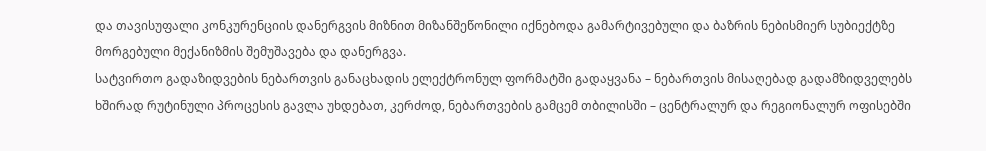და თავისუფალი კონკურენციის დანერგვის მიზნით მიზანშეწონილი იქნებოდა გამარტივებული და ბაზრის ნებისმიერ სუბიექტზე მორგებული მექანიზმის შემუშავება და დანერგვა.
სატვირთო გადაზიდვების ნებართვის განაცხადის ელექტრონულ ფორმატში გადაყვანა – ნებართვის მისაღებად გადამზიდველებს ხშირად რუტინული პროცესის გავლა უხდებათ, კერძოდ, ნებართვების გამცემ თბილისში – ცენტრალურ და რეგიონალურ ოფისებში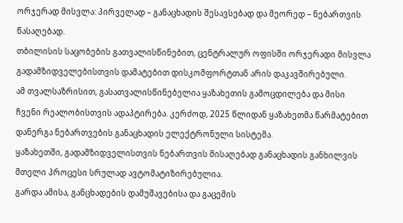ორჯერად მისვლა: პირველად – განაცხადის შესავსებად და მეორედ – ნებართვის წასაღებად.
თბილისის საცობების გათვალისწინებით, ცენტრალურ ოფისში ორჯერადი მისვლა გადამზიდველებისთვის დამატებით დისკომფორტთან არის დაკავშირებული.
ამ თვალსაზრისით, გასათვალისწინებელია ყაზახეთის გამოცდილება და მისი ჩვენი რეალობისთვის ადაპტირება. კერძოდ, 2025 წლიდან ყაზახეთმა წარმატებით დანერგა ნებართვების განაცხადის ელექტრონული სისტემა.
ყაზახეთში, გადამზიდველისთვის ნებართვის მისაღებად განაცხადის განხილვის მთელი პროცესი სრულად ავტომატიზირებულია.
გარდა ამისა, განცხადების დამუშავებისა და გაცემის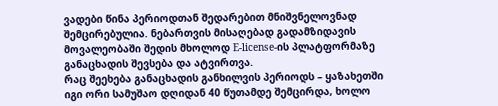ვადები წინა პერიოდთან შედარებით მნიშვნელოვნად შემცირებულია. ნებართვის მისაღებად გადამზიდავის მოვალეობაში შედის მხოლოდ E-license-ის პლატფორმაზე განაცხადის შევსება და ატვირთვა.
რაც შეეხება განაცხადის განხილვის პერიოდს – ყაზახეთში იგი ორი სამუშაო დღიდან 40 წუთამდე შემცირდა, ხოლო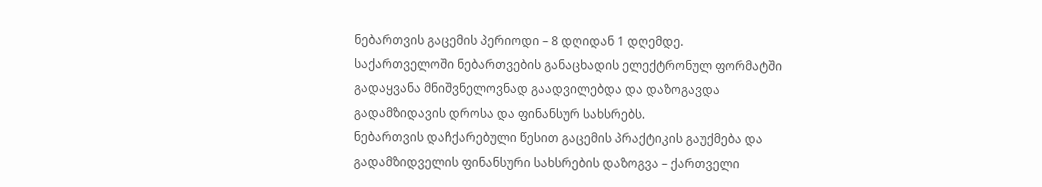ნებართვის გაცემის პერიოდი – 8 დღიდან 1 დღემდე.
საქართველოში ნებართვების განაცხადის ელექტრონულ ფორმატში გადაყვანა მნიშვნელოვნად გაადვილებდა და დაზოგავდა გადამზიდავის დროსა და ფინანსურ სახსრებს.
ნებართვის დაჩქარებული წესით გაცემის პრაქტიკის გაუქმება და გადამზიდველის ფინანსური სახსრების დაზოგვა – ქართველი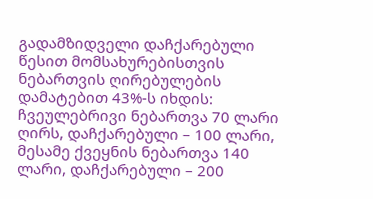გადამზიდველი დაჩქარებული წესით მომსახურებისთვის ნებართვის ღირებულების დამატებით 43%-ს იხდის: ჩვეულებრივი ნებართვა 70 ლარი ღირს, დაჩქარებული – 100 ლარი, მესამე ქვეყნის ნებართვა 140 ლარი, დაჩქარებული – 200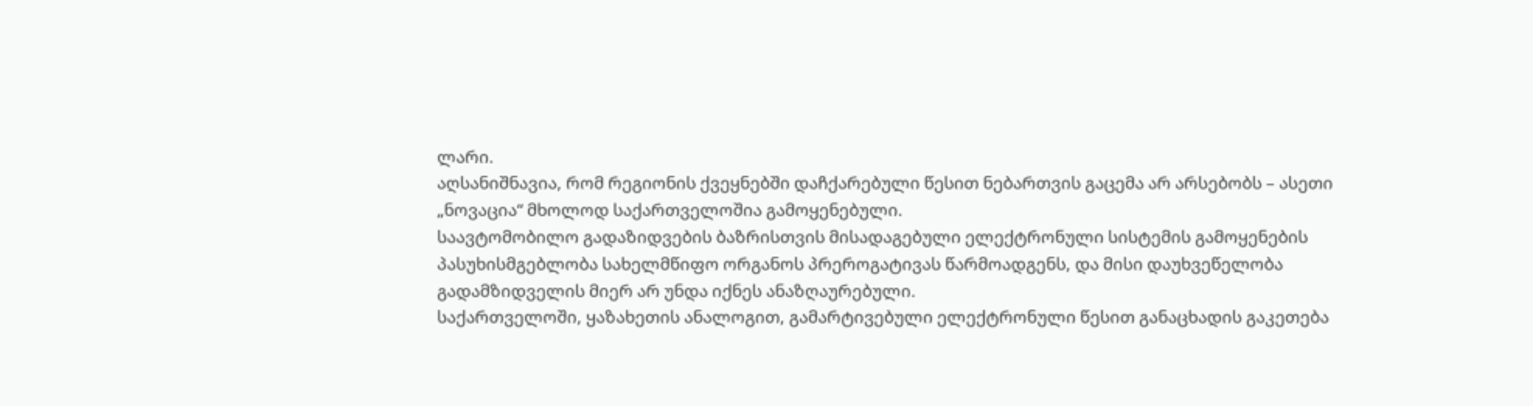ლარი.
აღსანიშნავია, რომ რეგიონის ქვეყნებში დაჩქარებული წესით ნებართვის გაცემა არ არსებობს – ასეთი „ნოვაცია“ მხოლოდ საქართველოშია გამოყენებული.
საავტომობილო გადაზიდვების ბაზრისთვის მისადაგებული ელექტრონული სისტემის გამოყენების პასუხისმგებლობა სახელმწიფო ორგანოს პრეროგატივას წარმოადგენს, და მისი დაუხვეწელობა გადამზიდველის მიერ არ უნდა იქნეს ანაზღაურებული.
საქართველოში, ყაზახეთის ანალოგით, გამარტივებული ელექტრონული წესით განაცხადის გაკეთება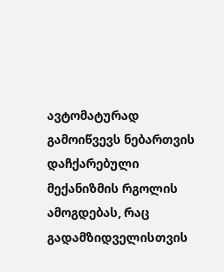ავტომატურად გამოიწვევს ნებართვის დაჩქარებული მექანიზმის რგოლის ამოგდებას, რაც გადამზიდველისთვის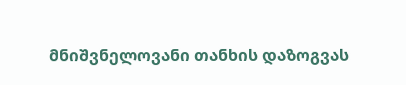მნიშვნელოვანი თანხის დაზოგვას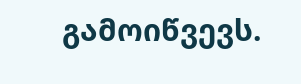გამოიწვევს.